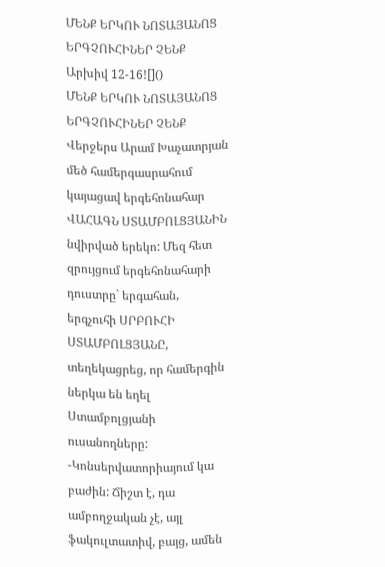ՄԵՆՔ ԵՐԿՈՒ ՆՈՏԱՅԱՆՈՑ ԵՐԳՉՈՒՀԻՆԵՐ ՉԵՆՔ
Արխիվ 12-16![]()
ՄԵՆՔ ԵՐԿՈՒ ՆՈՏԱՅԱՆՈՑ ԵՐԳՉՈՒՀԻՆԵՐ ՉԵՆՔ
Վերջերս Արամ Խաչատրյան մեծ համերգասրահում կայացավ երգեհոնահար ՎԱՀԱԳՆ ՍՏԱՄԲՈԼՑՅԱՆԻՆ նվիրված երեկո: Մեզ հետ զրույցում երգեհոնահարի դուստրը` երգահան, երգչուհի ՍՐԲՈՒՀԻ ՍՏԱՄԲՈԼՑՅԱՆԸ, տեղեկացրեց, որ համերգին ներկա են եղել Ստամբոլցյանի ուսանողները:
-Կոնսերվատորիայում կա բաժին: Ճիշտ է, դա ամբողջական չէ, այլ ֆակուլտատիվ, բայց, ամեն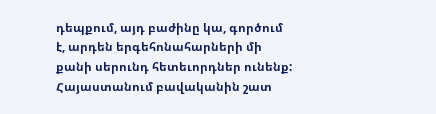դեպքում, այդ բաժինը կա, գործում է, արդեն երգեհոնահարների մի քանի սերունդ հետեւորդներ ունենք: Հայաստանում բավականին շատ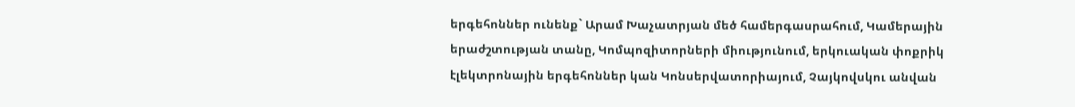երգեհոններ ունենք` Արամ Խաչատրյան մեծ համերգասրահում, Կամերային երաժշտության տանը, Կոմպոզիտորների միությունում, երկուական փոքրիկ էլեկտրոնային երգեհոններ կան Կոնսերվատորիայում, Չայկովսկու անվան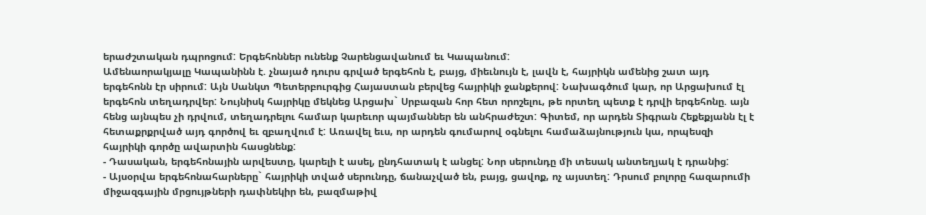երաժշտական դպրոցում: Երգեհոններ ունենք Չարենցավանում եւ Կապանում:
Ամենաորակյալը Կապանինն է. չնայած դուրս գրված երգեհոն է, բայց, միեւնույն է, լավն է, հայրիկն ամենից շատ այդ երգեհոնն էր սիրում: Այն Սանկտ Պետերբուրգից Հայաստան բերվեց հայրիկի ջանքերով: Նախագծում կար, որ Արցախում էլ երգեհոն տեղադրվեր: Նույնիսկ հայրիկը մեկնեց Արցախ` Սրբազան հոր հետ որոշելու, թե որտեղ պետք է դրվի երգեհոնը. այն հենց այնպես չի դրվում, տեղադրելու համար կարեւոր պայմաններ են անհրաժեշտ: Գիտեմ, որ արդեն Տիգրան Հեքեքյանն էլ է հետաքրքրված այդ գործով եւ զբաղվում է: Առավել եւս, որ արդեն գումարով օգնելու համաձայնություն կա, որպեսզի հայրիկի գործը ավարտին հասցնենք:
- Դասական, երգեհոնային արվեստը, կարելի է ասել, ընդհատակ է անցել: Նոր սերունդը մի տեսակ անտեղյակ է դրանից:
- Այսօրվա երգեհոնահարները` հայրիկի տված սերունդը, ճանաչված են, բայց, ցավոք, ոչ այստեղ: Դրսում բոլորը հազարումի միջազգային մրցույթների դափնեկիր են, բազմաթիվ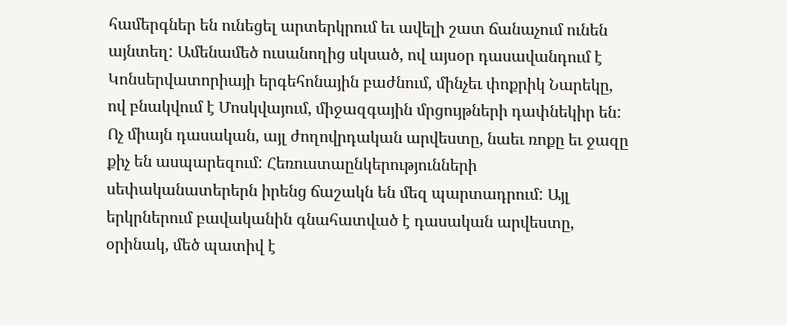համերգներ են ունեցել արտերկրում եւ ավելի շատ ճանաչում ունեն այնտեղ: Ամենամեծ ուսանողից սկսած, ով այսօր դասավանդում է Կոնսերվատորիայի երգեհոնային բաժնում, մինչեւ փոքրիկ Նարեկը, ով բնակվում է Մոսկվայում, միջազգային մրցույթների դափնեկիր են: Ոչ միայն դասական, այլ ժողովրդական արվեստը, նաեւ ռոքը եւ ջազը քիչ են ասպարեզում: Հեռուստաընկերությունների սեփականատերերն իրենց ճաշակն են մեզ պարտադրում: Այլ երկրներում բավականին գնահատված է դասական արվեստը, օրինակ, մեծ պատիվ է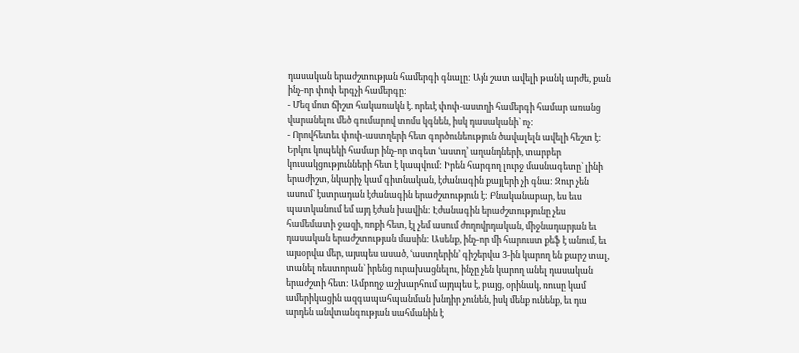դասական երաժշտության համերգի գնալը: Այն շատ ավելի թանկ արժե, քան ինչ-որ փոփ երգչի համերգը:
- Մեզ մոտ ճիշտ հակառակն է. որեւէ փոփ-աստղի համերգի համար առանց վարանելու մեծ գումարով տոմս կգնեն, իսկ դասականի` ոչ:
- Որովհետեւ փոփ-աստղերի հետ գործունեություն ծավալելն ավելի հեշտ է: Երկու կոպեկի համար ինչ-որ տգետ ՙաստղ՚ աղանդների, տարբեր կուսակցությունների հետ է կապվում: Իրեն հարգող լուրջ մասնագետը` լինի երաժիշտ, նկարիչ կամ գիտնական, էժանագին քայլերի չի գնա: Զուր չեն ասում` էստրադան էժանագին երաժշտություն է: Բնականաբար, ես եւս պատկանում եմ այդ էժան խավին: Էժանագին երաժշտությունը չես համեմատի ջազի, ռոքի հետ, էլ չեմ ասում ժողովրդական, միջնադարյան եւ դասական երաժշտության մասին: Ասենք, ինչ-որ մի հարուստ քեֆ է անում, եւ այսօրվա մեր, այսպես ասած, ՙաստղերին՚ գիշերվա 3-ին կարող են քարշ տալ, տանել ռեստորան` իրենց ուրախացնելու, ինչը չեն կարող անել դասական երաժշտի հետ: Ամբողջ աշխարհում այդպես է, բայց, օրինակ, ռուսը կամ ամերիկացին ազգապահպանման խնդիր չունեն, իսկ մենք ունենք, եւ դա արդեն անվտանգության սահմանին է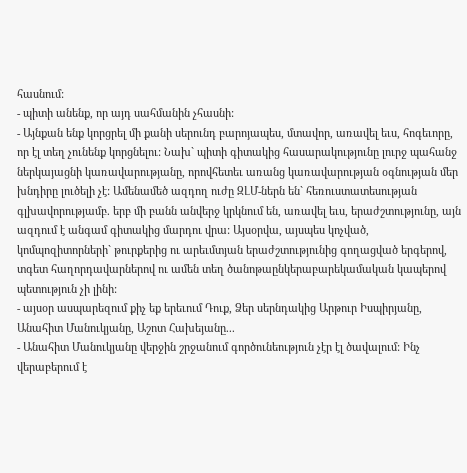հասնում:
- պիտի անենք, որ այդ սահմանին չհասնի:
- Այնքան ենք կորցրել մի քանի սերունդ բարոյապես, մտավոր, առավել եւս, հոգեւորը, որ էլ տեղ չունենք կորցնելու: Նախ` պիտի գիտակից հասարակությունը լուրջ պահանջ ներկայացնի կառավարությանը, որովհետեւ առանց կառավարության օգնության մեր խնդիրը լուծելի չէ: Ամենամեծ ազդող ուժը ԶԼՄ-ներն են` հեռուստատեսության գլխավորությամբ. երբ մի բանն անվերջ կրկնում են, առավել եւս, երաժշտությունը, այն ազդում է անգամ գիտակից մարդու վրա: Այսօրվա, այսպես կոչված, կոմպոզիտորների` թուրքերից ու արեւմտյան երաժշտությունից գողացված երգերով, տգետ հաղորդավարներով ու ամեն տեղ ծանոթաընկերաբարեկամական կապերով պետություն չի լինի:
- այսօր ասպարեզում քիչ եք երեւում Դուք, Ձեր սերնդակից Արթուր Իսպիրյանը, Անահիտ Մանուկյանը, Աշոտ Հախեյանը...
- Անահիտ Մանուկյանը վերջին շրջանում գործունեություն չէր էլ ծավալում: Ինչ վերաբերում է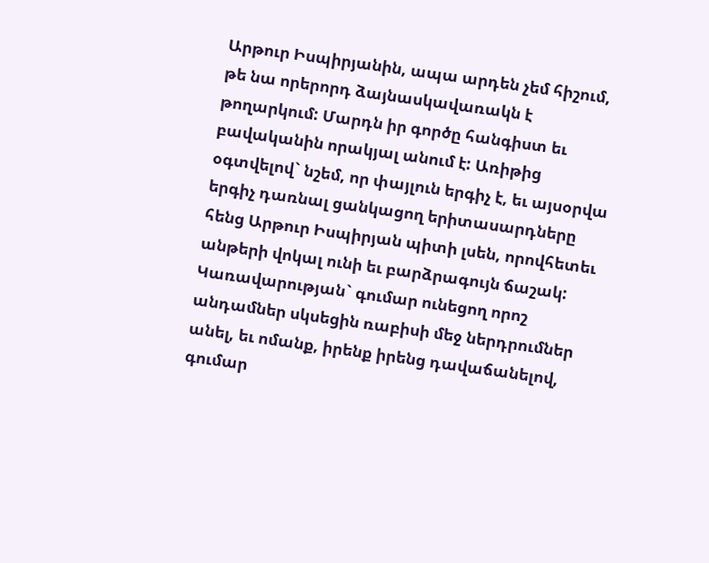Արթուր Իսպիրյանին, ապա արդեն չեմ հիշում, թե նա որերորդ ձայնասկավառակն է թողարկում: Մարդն իր գործը հանգիստ եւ բավականին որակյալ անում է: Առիթից օգտվելով` նշեմ, որ փայլուն երգիչ է, եւ այսօրվա երգիչ դառնալ ցանկացող երիտասարդները հենց Արթուր Իսպիրյան պիտի լսեն, որովհետեւ անթերի վոկալ ունի եւ բարձրագույն ճաշակ: Կառավարության` գումար ունեցող որոշ անդամներ սկսեցին ռաբիսի մեջ ներդրումներ անել, եւ ոմանք, իրենք իրենց դավաճանելով, գումար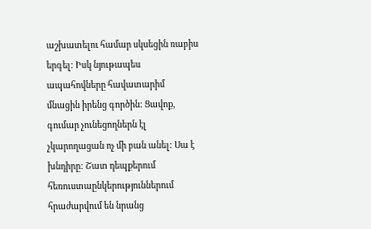աշխատելու համար սկսեցին ռաբիս երգել: Իսկ նյութապես ապահովները հավատարիմ մնացին իրենց գործին: Ցավոք, գումար չունեցողներն էլ չկարողացան ոչ մի բան անել: Սա է խնդիրը: Շատ դեպքերում հեռուստաընկերություններում հրաժարվում են նրանց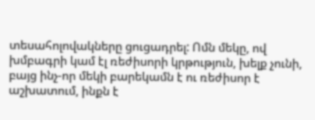տեսահոլովակները ցուցադրել: Ոմն մեկը, ով խմբագրի կամ էլ ռեժիսորի կրթություն, խելք չունի, բայց ինչ-որ մեկի բարեկամն է ու ռեժիսոր է աշխատում, ինքն է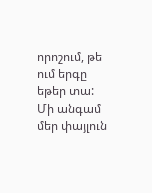որոշում, թե ում երգը եթեր տա: Մի անգամ մեր փայլուն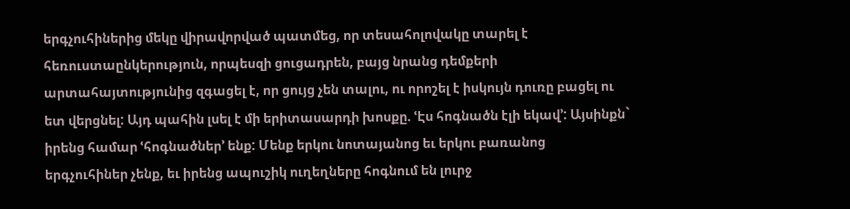երգչուհիներից մեկը վիրավորված պատմեց, որ տեսահոլովակը տարել է հեռուստաընկերություն, որպեսզի ցուցադրեն, բայց նրանց դեմքերի արտահայտությունից զգացել է, որ ցույց չեն տալու, ու որոշել է իսկույն դուռը բացել ու ետ վերցնել: Այդ պահին լսել է մի երիտասարդի խոսքը. ՙԷս հոգնածն էլի եկավ՚: Այսինքն` իրենց համար ՙհոգնածներ՚ ենք: Մենք երկու նոտայանոց եւ երկու բառանոց երգչուհիներ չենք, եւ իրենց ապուշիկ ուղեղները հոգնում են լուրջ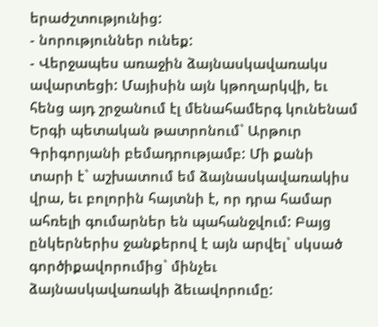երաժշտությունից:
- նորություններ ունեք:
- Վերջապես առաջին ձայնասկավառակս ավարտեցի: Մայիսին այն կթողարկվի, եւ հենց այդ շրջանում էլ մենահամերգ կունենամ Երգի պետական թատրոնում` Արթուր Գրիգորյանի բեմադրությամբ: Մի քանի տարի է` աշխատում եմ ձայնասկավառակիս վրա, եւ բոլորին հայտնի է, որ դրա համար ահռելի գումարներ են պահանջվում: Բայց ընկերներիս ջանքերով է այն արվել` սկսած գործիքավորումից` մինչեւ ձայնասկավառակի ձեւավորումը: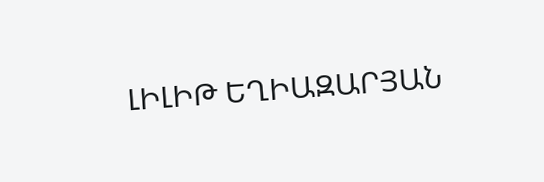ԼԻԼԻԹ ԵՂԻԱԶԱՐՅԱՆ